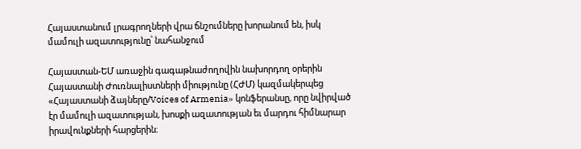Հայաստանում լրագրողների վրա ճնշումները խորանում են, իսկ մամուլի ազատությունը՝ նահանջում

Հայաստան-ԵՄ առաջին գագաթնաժողովին նախորդող օրերին Հայաստանի Ժուռնալիստների միությունը (ՀԺՄ) կազմակերպեց «Հայաստանի ձայները/Voices of Armenia» կոնֆերանսը, որը նվիրված էր մամուլի ազատության, խոսքի ազատության եւ մարդու հիմնարար իրավունքների հարցերին։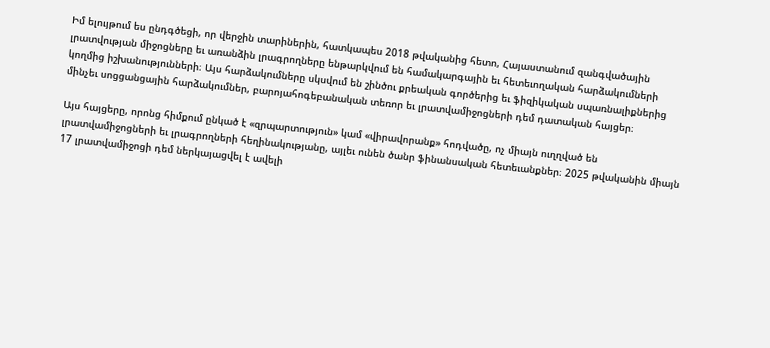Իմ ելույթում ես ընդգծեցի, որ վերջին տարիներին, հատկապես 2018 թվականից հետո, Հայաստանում զանգվածային լրատվության միջոցները եւ առանձին լրագրողները ենթարկվում են համակարգային եւ հետեւողական հարձակումների կողմից իշխանությունների։ Այս հարձակումները սկսվում են շինծու քրեական գործերից եւ ֆիզիկական սպառնալիքներից մինչեւ սոցցանցային հարձակումներ, բարոյահոգեբանական տեռոր եւ լրատվամիջոցների դեմ դատական հայցեր։

Այս հայցերը, որոնց հիմքում ընկած է «զրպարտություն» կամ «վիրավորանք» հոդվածը, ոչ միայն ուղղված են լրատվամիջոցների եւ լրագրողների հեղինակությանը, այլեւ ունեն ծանր ֆինանսական հետեւանքներ։ 2025 թվականին միայն 17 լրատվամիջոցի դեմ ներկայացվել է ավելի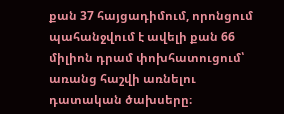քան 37 հայցադիմում, որոնցում պահանջվում է ավելի քան 66 միլիոն դրամ փոխհատուցում՝ առանց հաշվի առնելու դատական ծախսերը։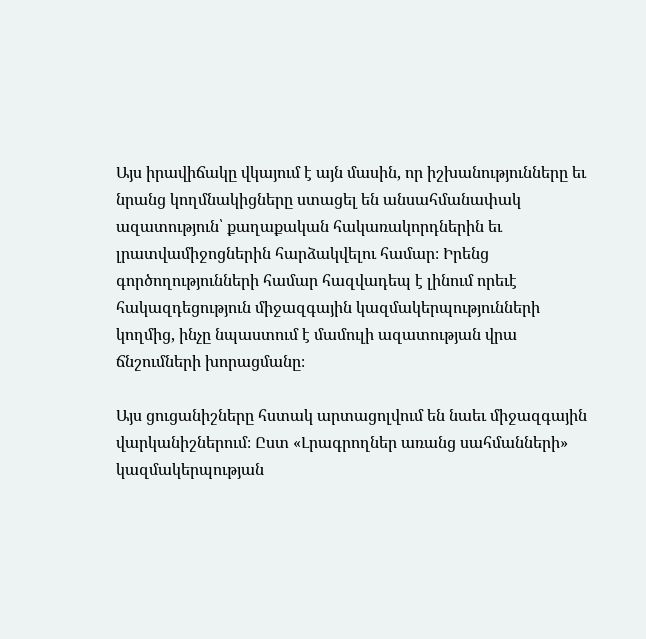Այս իրավիճակը վկայում է այն մասին, որ իշխանությունները եւ նրանց կողմնակիցները ստացել են անսահմանափակ ազատություն՝ քաղաքական հակառակորդներին եւ լրատվամիջոցներին հարձակվելու համար։ Իրենց գործողությունների համար հազվադեպ է լինում որեւէ հակազդեցություն միջազգային կազմակերպությունների կողմից, ինչը նպաստում է մամուլի ազատության վրա ճնշումների խորացմանը։

Այս ցուցանիշները հստակ արտացոլվում են նաեւ միջազգային վարկանիշներում։ Ըստ «Լրագրողներ առանց սահմանների» կազմակերպության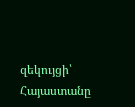զեկույցի՝ Հայաստանը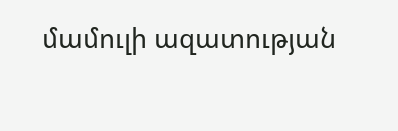մամուլի ազատության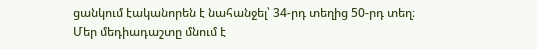ցանկում էականորեն է նահանջել՝ 34-րդ տեղից 50-րդ տեղ։ Մեր մեդիադաշտը մնում է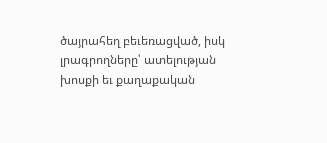ծայրահեղ բեւեռացված, իսկ լրագրողները՝ ատելության խոսքի եւ քաղաքական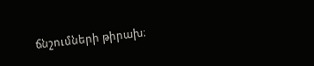ճնշումների թիրախ։